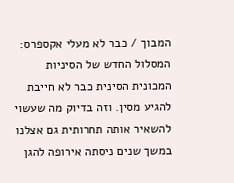המבוך / כבר לא מעלי אקספרס: המסלול החדש של הסיניות
המכונית הסינית כבר לא חייבת להגיע מסין. וזה בדיוק מה שעשוי להשאיר אותה תחרותית גם אצלנו
במשך שנים ניסתה אירופה להגן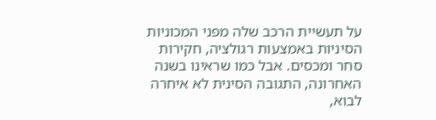על תעשיית הרכב שלה מפני המכוניות הסיניות באמצעות רגולציה, חקירות סחר ומכסים. אבל כמו שראינו בשנה האחרונה, התגובה הסינית לא איחרה לבוא,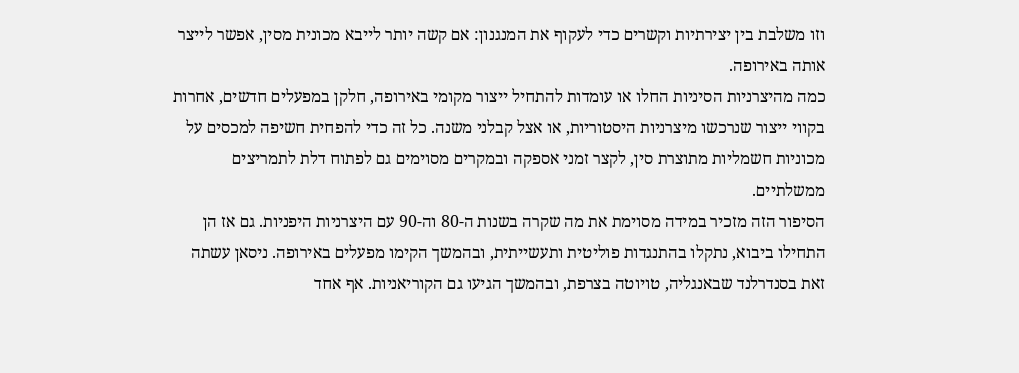וזו משלבת בין יצירתיות וקשרים כדי לעקוף את המנגנון: אם קשה יותר לייבא מכונית מסין, אפשר לייצר אותה באירופה.
כמה מהיצרניות הסיניות החלו או עומדות להתחיל ייצור מקומי באירופה, חלקן במפעלים חדשים, אחרות בקווי ייצור שנרכשו מיצרניות היסטוריות, או אצל קבלני משנה. כל זה כדי להפחית חשיפה למכסים על מכוניות חשמליות מתוצרת סין, לקצר זמני אספקה ובמקרים מסוימים גם לפתוח דלת לתמריצים ממשלתיים.
הסיפור הזה מזכיר במידה מסוימת את מה שקרה בשנות ה-80 וה-90 עם היצרניות היפניות. גם אז הן התחילו ביבוא, נתקלו בהתנגדות פוליטית ותעשייתית, ובהמשך הקימו מפעלים באירופה. ניסאן עשתה זאת בסנדרלנד שבאנגליה, טויוטה בצרפת, ובהמשך הגיעו גם הקוריאניות. אף אחד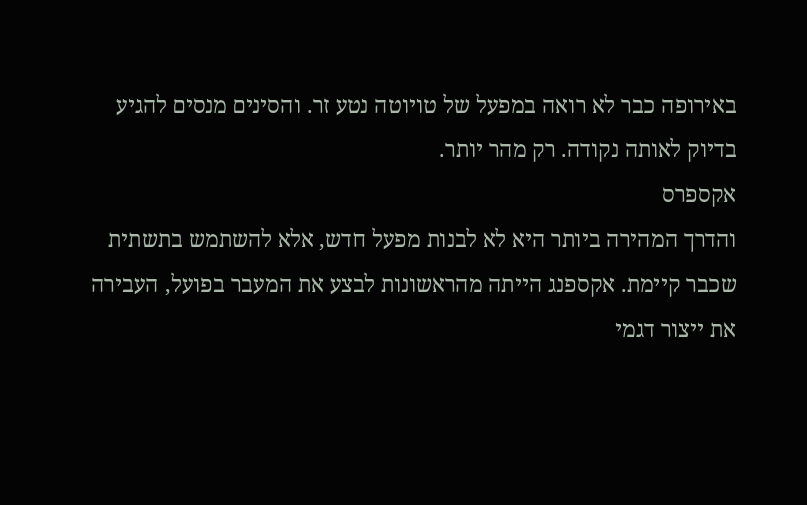באירופה כבר לא רואה במפעל של טויוטה נטע זר. והסינים מנסים להגיע בדיוק לאותה נקודה. רק מהר יותר.
אקספרס
והדרך המהירה ביותר היא לא לבנות מפעל חדש, אלא להשתמש בתשתית שכבר קיימת. אקספנג הייתה מהראשונות לבצע את המעבר בפועל, העבירה את ייצור דגמי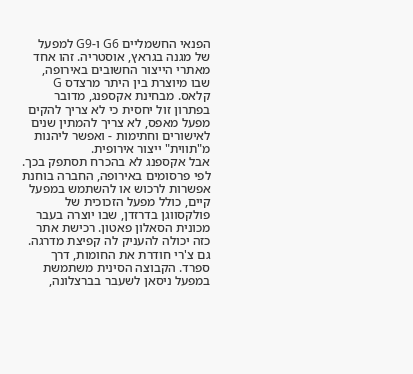הפנאי החשמליים G6 ו-G9 למפעל של מגנה בגראץ, אוסטריה. זהו אחד מאתרי הייצור החשובים באירופה, שבו מיוצרת בין היתר מרצדס G קלאס. מבחינת אקספנג, מדובר בפתרון זול יחסית כי לא צריך להקים מפעל מאפס, לא צריך להמתין שנים לאישורים וחתימות - ואפשר ליהנות מ"תווית" ייצור אירופית.
אבל אקספנג לא בהכרח תסתפק בכך. לפי פרסומים באירופה, החברה בוחנת אפשרות לרכוש או להשתמש במפעל קיים, כולל מפעל הזכוכית של פולקסווגן בדרזדן, שבו יוצרה בעבר מכונית הסאלון פאטון. רכישת אתר כזה יכולה להעניק לה קפיצת מדרגה.
גם צ'רי חודרת את החומות, דרך ספרד. הקבוצה הסינית משתמשת במפעל ניסאן לשעבר בברצלונה,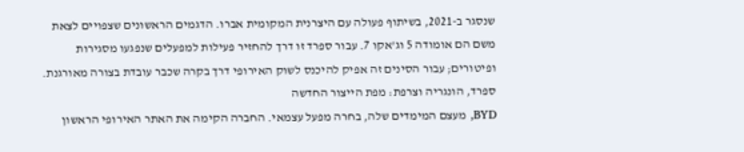שנסגר ב-2021, בשיתוף פעולה עם היצרנית המקומית אברו. הדגמים הראשונים שצפויים לצאת משם הם אומודה 5 וג'אקו 7. עבור ספרד זו דרך להחזיר פעילות למפעלים שנפגעו מסגירות ופיטורים; עבור הסינים זה אפיק להיכנס לשוק האירופי דרך בקרה שכבר עובדת בצורה מאורגנת.
ספרד, הונגריה וצרפת: מפת הייצור החדשה
BYD, מעצם המימדים שלה, בחרה מפעל עצמאי. החברה הקימה את האתר האירופי הראשון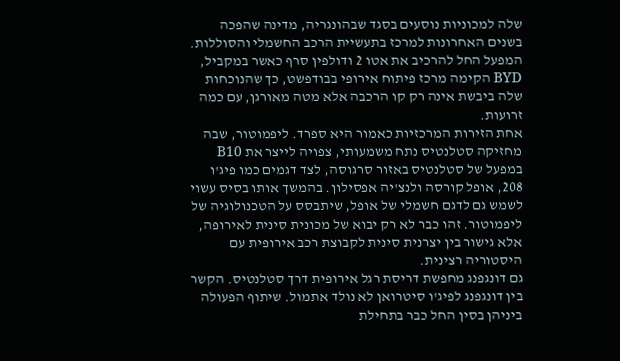שלה למכוניות נוסעים בסגד שבהונגריה, מדינה שהפכה בשנים האחרונות למרכז בתעשיית הרכב החשמלי והסוללות. המפעל החל להרכיב את אטו 2 ודולפין סרף כאשר במקביל, BYD הקימה מרכז פיתוח אירופי בבודפשט, כך שהנוכחות שלה ביבשת אינה רק קו הרכבה אלא מטה מאורגן, עם כמה זרועות.
אחת הזירות המרכזיות כאמור היא ספרד. ליפמוטור, שבה מחזיקה סטלנטיס נתח משמעותי, צפויה לייצר את B10 במפעל של סטלנטיס באזור סרגוסה, לצד דגמים כמו פיג'ו 208, אופל קורסה ולנצ'יה אפסילון. בהמשך אותו בסיס עשוי לשמש גם לדגם חשמלי של אופל, שיתבסס על הטכנולוגיה של ליפמוטור. זהו כבר לא רק יבוא של מכונית סינית לאירופה, אלא גישור בין יצרנית סינית לקבוצת רכב אירופית עם היסטוריה רצינית.
גם דונגפנג מחפשת דריסת רגל אירופית דרך סטלנטיס. הקשר בין דונגפנג לפיג'ו סיטרואן לא נולד אתמול. שיתוף הפעולה ביניהן בסין החל כבר בתחילת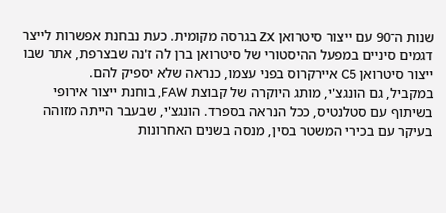שנות ה־90 עם ייצור סיטרואן ZX בגרסה מקומית. כעת נבחנת אפשרות לייצר דגמים סיניים במפעל ההיסטורי של סיטרואן ברן לה ז'נה שבצרפת, אתר שבו ייצור סיטרואן C5 איירקרוס בפני עצמו, כנראה שלא יספיק להם.
במקביל, גם הונגצ'י, מותג היוקרה של קבוצת FAW, בוחנת ייצור אירופי בשיתוף עם סטלנטיס, ככל הנראה בספרד. הונגצ'י, שבעבר הייתה מזוהה בעיקר עם בכירי המשטר בסין, מנסה בשנים האחרונות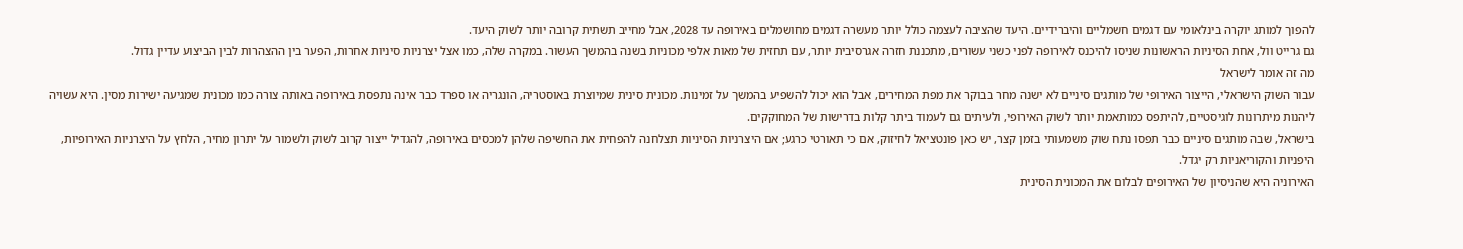להפוך למותג יוקרה בינלאומי עם דגמים חשמליים והיברידיים. היעד שהציבה לעצמה כולל יותר מעשרה דגמים מחושמלים באירופה עד 2028, אבל מחייב תשתית קרובה יותר לשוק היעד.
גם גרייט וול, אחת הסיניות הראשונות שניסו להיכנס לאירופה לפני כשני עשורים, מתכננת חזרה אגרסיבית יותר, עם תחזית של מאות אלפי מכוניות בשנה בהמשך העשור. במקרה שלה, כמו אצל יצרניות סיניות אחרות, הפער בין ההצהרות לבין הביצוע עדיין גדול.
מה זה אומר לישראל
עבור השוק הישראלי, הייצור האירופי של מותגים סיניים לא ישנה מחר בבוקר את מפת המחירים, אבל הוא יכול להשפיע בהמשך על זמינות. מכונית סינית שמיוצרת באוסטריה, הונגריה או ספרד כבר אינה נתפסת באירופה באותה צורה כמו מכונית שמגיעה ישירות מסין. היא עשויה ליהנות מיתרונות לוגיסטיים, להיתפס כמותאמת יותר לשוק האירופי, ולעיתים גם לעמוד ביתר קלות בדרישות של המחוקקים.
בישראל, שבה מותגים סיניים כבר תפסו נתח שוק משמעותי בזמן קצר, יש כאן פונטציאל לחיזוק, אם כי תאורטי כרגע; אם היצרניות הסיניות תצלחנה להפחית את החשיפה שלהן למכסים באירופה, להגדיל ייצור קרוב לשוק ולשמור על יתרון מחיר, הלחץ על היצרניות האירופיות, היפניות והקוריאניות רק יגדל.
האירוניה היא שהניסיון של האירופים לבלום את המכונית הסינית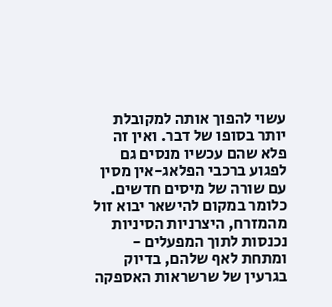עשוי להפוך אותה למקובלת יותר בסופו של דבר. ואין זה פלא שהם עכשיו מנסים גם לפגוע ברכבי הפלאג-אין מסין עם שורה של מיסים חדשים. כלומר במקום להישאר יבוא זול מהמזרח, היצרניות הסיניות נכנסות לתוך המפעלים - ומתחת לאף שלהם, בדיוק בגרעין של שרשראות האספקה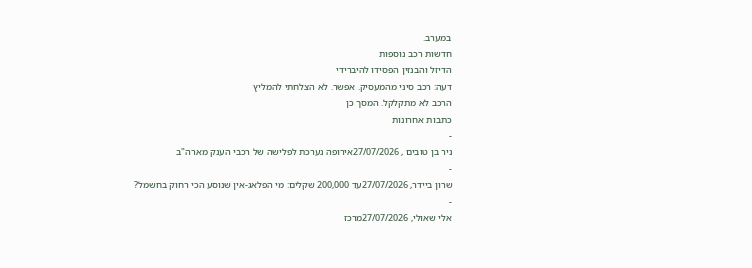במערב.
חדשות רכב נוספות
הדיזל והבנזין הפסידו להיברידי
דעה: רכב סיני מהמעסיק. אפשר. לא הצלחתי להמליץ
הרכב לא מתקלקל. המסך כן
כתבות אחרונות
-
ניר בן טובים , 27/07/2026אירופה נערכת לפלישה של רכבי הענק מארה"ב
-
שרון ביידר, 27/07/2026עד 200,000 שקלים: מי הפלאג-אין שנוסע הכי רחוק בחשמל?
-
אלי שאולי, 27/07/2026מרכז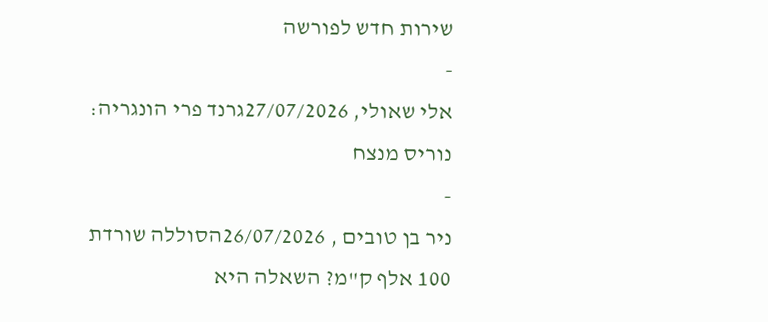שירות חדש לפורשה
-
אלי שאולי, 27/07/2026גרנד פרי הונגריה: נוריס מנצח
-
ניר בן טובים , 26/07/2026הסוללה שורדת 100 אלף ק"מ? השאלה היא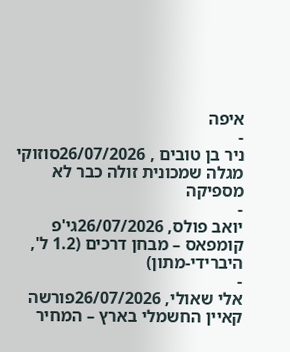איפה
-
ניר בן טובים , 26/07/2026סוזוקי מגלה שמכונית זולה כבר לא מספיקה
-
יואב פולס, 26/07/2026גי'פ קומפאס – מבחן דרכים (1.2 ל', היברידי-מתון)
-
אלי שאולי, 26/07/2026פורשה קאיין החשמלי בארץ – המחיר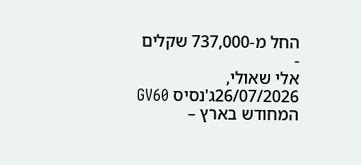החל מ-737,000 שקלים
-
אלי שאולי, 26/07/2026ג'נסיס GV60 המחודש בארץ –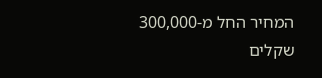המחיר החל מ-300,000 שקלים